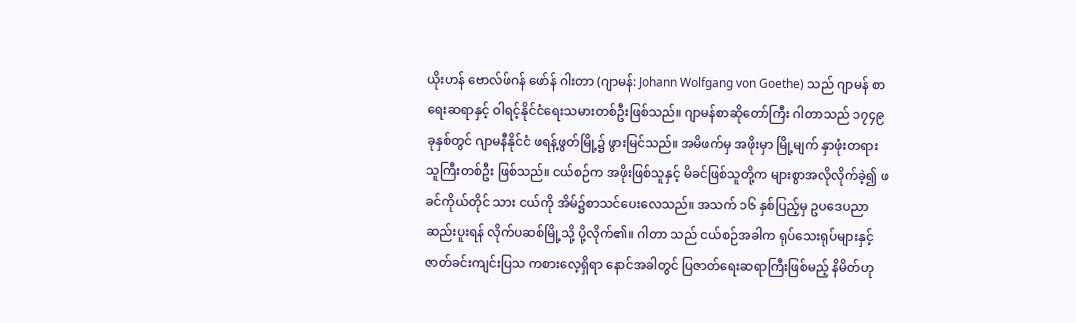ယိုးဟန် ဗောလ်ဖ်ဂန် ဖော်န် ဂါးတာ (ဂျာမန်: Johann Wolfgang von Goethe) သည် ဂျာမန် စာရေးဆရာနှင့် ဝါရင့်နိုင်ငံရေးသမားတစ်ဦးဖြစ်သည်။ ဂျာမန်စာဆိုတော်ကြီး ဂါတာသည် ၁၇၄၉ ခုနှစ်တွင် ဂျာမနီနိုင်ငံ ဖရန့်ဖွတ်မြို့၌ ဖွားမြင်သည်။ အမိဖက်မှ အဖိုးမှာ မြို့မျက် နှာဖုံးတရားသူကြီးတစ်ဦး ဖြစ်သည်။ ငယ်စဉ်က အဖိုးဖြစ်သူနှင့် မိခင်ဖြစ်သူတို့က များစွာအလိုလိုက်ခဲ့၍ ဖခင်ကိုယ်တိုင် သား ငယ်ကို အိမ်၌စာသင်ပေးလေသည်။ အသက် ၁၆ နှစ်ပြည့်မှ ဥပဒေပညာ ဆည်းပူးရန် လိုက်ပဆစ်မြို့သို့ ပို့လိုက်၏။ ဂါတာ သည် ငယ်စဉ်အခါက ရုပ်သေးရုပ်များနှင့် ဇာတ်ခင်းကျင်းပြသ ကစားလေ့ရှိရာ နောင်အခါတွင် ပြဇာတ်ရေးဆရာကြီးဖြစ်မည့် နိမိတ်ဟု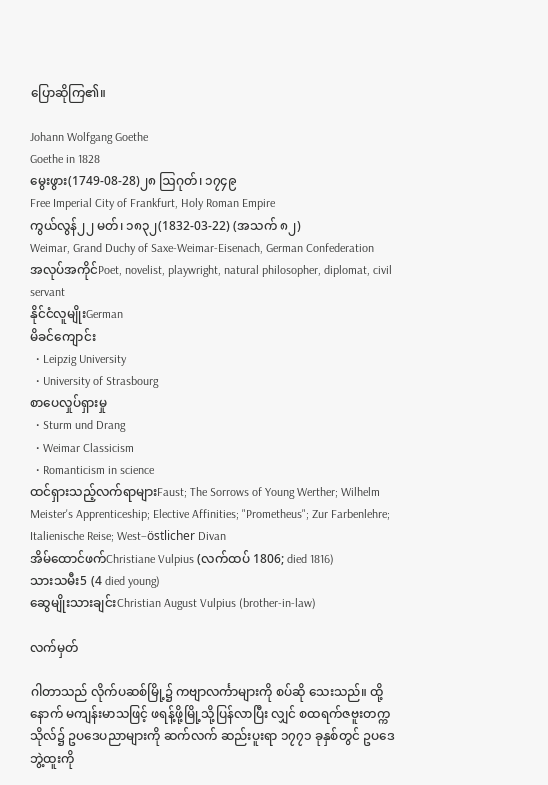ပြောဆိုကြ၏။

Johann Wolfgang Goethe
Goethe in 1828
မွေးဖွား(1749-08-28)၂၈ ဩဂုတ်၊ ၁၇၄၉
Free Imperial City of Frankfurt, Holy Roman Empire
ကွယ်လွန်၂၂ မတ်၊ ၁၈၃၂(1832-03-22) (အသက် ၈၂)
Weimar, Grand Duchy of Saxe-Weimar-Eisenach, German Confederation
အလုပ်အကိုင်Poet, novelist, playwright, natural philosopher, diplomat, civil servant
နိုင်ငံလူမျိုးGerman
မိခင်ကျောင်း
  • Leipzig University
  • University of Strasbourg
စာပေလှုပ်ရှားမှု
  • Sturm und Drang
  • Weimar Classicism
  • Romanticism in science
ထင်ရှားသည့်လက်ရာများFaust; The Sorrows of Young Werther; Wilhelm Meister's Apprenticeship; Elective Affinities; "Prometheus"; Zur Farbenlehre; Italienische Reise; West–östlicher Divan
အိမ်ထောင်ဖက်Christiane Vulpius (လက်ထပ် 1806; died 1816)
သားသမီး5 (4 died young)
ဆွေမျိုးသားချင်းChristian August Vulpius (brother-in-law)

လက်မှတ်

ဂါတာသည် လိုက်ပဆစ်မြို့၌ ကဗျာလင်္ကာများကို စပ်ဆို သေးသည်။ ထို့နောက် မကျန်းမာသဖြင့် ဖရန့်ဖို့မြို့သို့ပြန်လာပြီး လျှင် စထရက်ဇဗူးတက္ကသိုလ်၌ ဥပဒေပညာများကို ဆက်လက် ဆည်းပူးရာ ၁၇၇၁ ခုနှစ်တွင် ဥပဒေဘွဲ့ထူးကို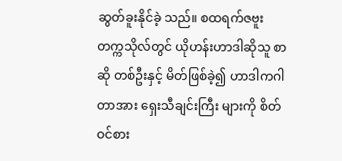ဆွတ်ခူးနိုင်ခဲ့ သည်။ စထရက်ဇဗူးတက္ကသိုလ်တွင် ယိုဟန်းဟာဒါဆိုသူ စာဆို တစ်ဦးနှင့် မိတ်ဖြစ်ခဲ့၍ ဟာဒါကဂါတာအား ရှေးသီချင်းကြီး များကို စိတ်ဝင်စား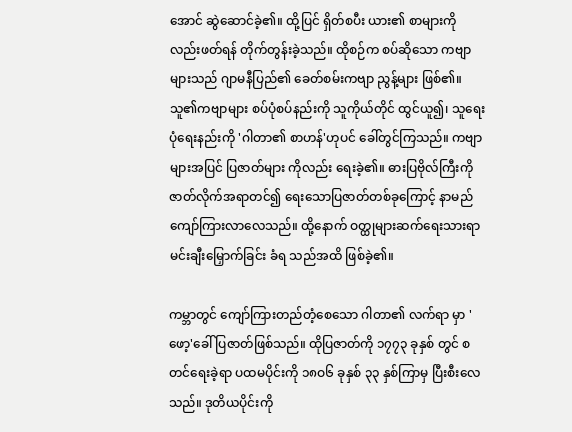အောင် ဆွဲဆောင်ခဲ့၏။ ထို့ပြင် ရှိတ်စပီး ယား၏ စာများကိုလည်းဖတ်ရန် တိုက်တွန်းခဲ့သည်။ ထိုစဉ်က စပ်ဆိုသော ကဗျာများသည် ဂျာမနီပြည်၏ ခေတ်စမ်းကဗျာ ညွန့်များ ဖြစ်၏။ သူ၏ကဗျာများ စပ်ပုံစပ်နည်းကို သူကိုယ်တိုင် ထွင်ယူ၍၊ သူရေးပုံရေးနည်းကို 'ဂါတာ၏ စာဟန်'ဟုပင် ခေါ်တွင်ကြသည်။ ကဗျာများအပြင် ပြဇာတ်များ ကိုလည်း ရေးခဲ့၏။ ဓားပြဗိုလ်ကြီးကို ဇာတ်လိုက်အရာတင်၍ ရေးသောပြဇာတ်တစ်ခုကြောင့် နာမည်ကျော်ကြားလာလေသည်။ ထို့နောက် ဝတ္ထုများဆက်ရေးသားရာ မင်းချီးမြှောက်ခြင်း ခံရ သည်အထိ ဖြစ်ခဲ့၏။

ကမ္ဘာတွင် ကျော်ကြားတည်တံ့စေသော ဂါတာ၏ လက်ရာ မှာ 'ဖော့'ခေါ် ပြဇာတ်ဖြစ်သည်။ ထိုပြဇာတ်ကို ၁၇၇၃ ခုနှစ် တွင် စတင်ရေးခဲ့ရာ ပထမပိုင်းကို ၁၈ဝ၆ ခုနှစ် ၃၃ နှစ်ကြာမှ ပြီးစီးလေသည်။ ဒုတိယပိုင်းကို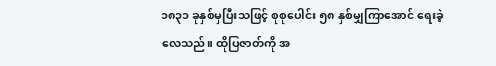၁၈၃၁ ခုနှစ်မှပြီးသဖြင့် စုစုပေါင်း ၅၈ နှစ်မျှကြာအောင် ရေးခဲ့လေသည်။ ထိုပြဇာတ်ကို အ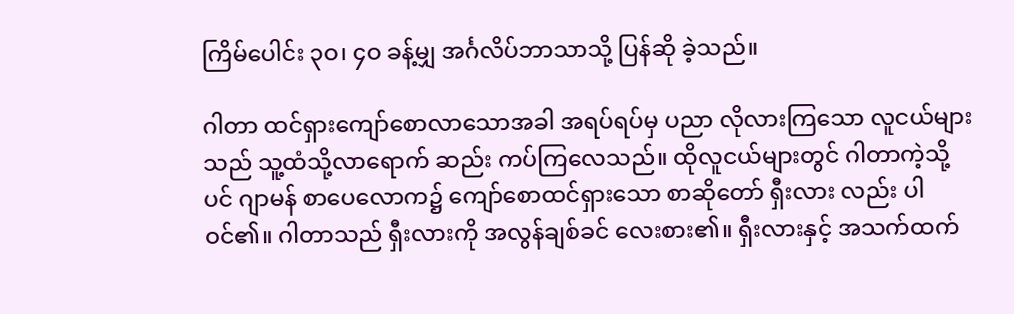ကြိမ်ပေါင်း ၃ဝ၊ ၄ဝ ခန့်မျှ အင်္ဂလိပ်ဘာသာသို့ ပြန်ဆို ခဲ့သည်။

ဂါတာ ထင်ရှားကျော်စောလာသောအခါ အရပ်ရပ်မှ ပညာ လိုလားကြသော လူငယ်များသည် သူ့ထံသို့လာရောက် ဆည်း ကပ်ကြလေသည်။ ထိုလူငယ်များတွင် ဂါတာကဲ့သို့ပင် ဂျာမန် စာပေလောက၌ ကျော်စောထင်ရှားသော စာဆိုတော် ရှီးလား လည်း ပါဝင်၏။ ဂါတာသည် ရှီးလားကို အလွန်ချစ်ခင် လေးစား၏။ ရှီးလားနှင့် အသက်ထက်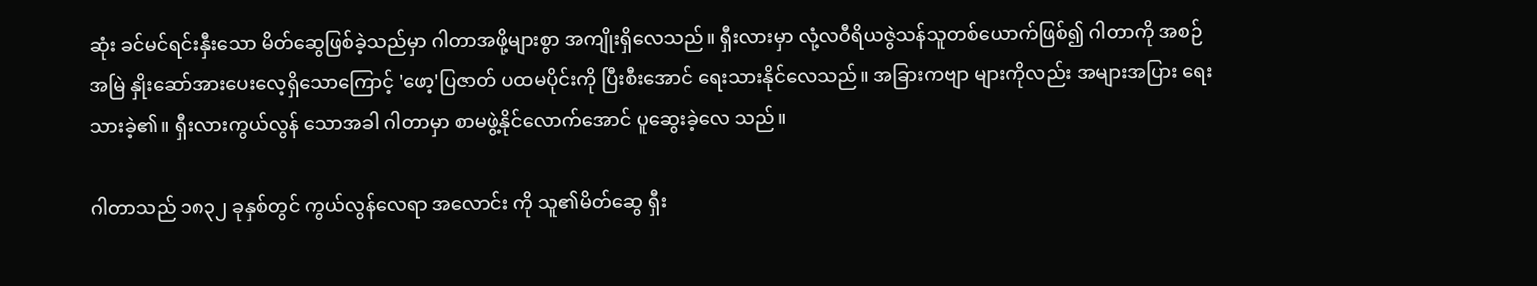ဆုံး ခင်မင်ရင်းနှီးသော မိတ်ဆွေဖြစ်ခဲ့သည်မှာ ဂါတာအဖို့များစွာ အကျိုးရှိလေသည်။ ရှီးလားမှာ လုံ့လဝီရိယဇွဲသန်သူတစ်ယောက်ဖြစ်၍ ဂါတာကို အစဉ်အမြဲ နှိုးဆော်အားပေးလေ့ရှိသောကြောင့် 'ဖော့'ပြဇာတ် ပထမပိုင်းကို ပြီးစီးအောင် ရေးသားနိုင်လေသည်။ အခြားကဗျာ များကိုလည်း အများအပြား ရေးသားခဲ့၏။ ရှီးလားကွယ်လွန် သောအခါ ဂါတာမှာ စာမဖွဲ့နိုင်လောက်အောင် ပူဆွေးခဲ့လေ သည်။

ဂါတာသည် ၁၈၃၂ ခုနှစ်တွင် ကွယ်လွန်လေရာ အလောင်း ကို သူ၏မိတ်ဆွေ ရှီး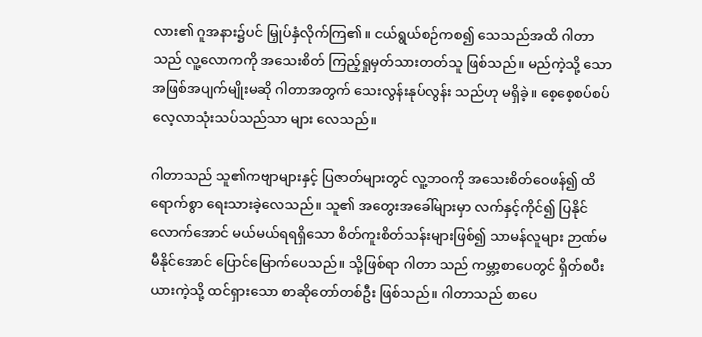လား၏ ဂူအနား၌ပင် မြှုပ်နှံလိုက်ကြ၏။ ငယ်ရွယ်စဉ်ကစ၍ သေသည်အထိ ဂါတာသည် လူ့လောကကို အသေးစိတ် ကြည့်ရှုမှတ်သားတတ်သူ ဖြစ်သည်။ မည်ကဲ့သို့ သော အဖြစ်အပျက်မျိုးမဆို ဂါတာအတွက် သေးလွန်းနုပ်လွန်း သည်ဟု မရှိခဲ့။ စေ့စေ့စပ်စပ် လေ့လာသုံးသပ်သည်သာ များ လေသည်။

ဂါတာသည် သူ၏ကဗျာများနှင့် ပြဇာတ်များတွင် လူ့ဘဝကို အသေးစိတ်ဝေဖန်၍ ထိရောက်စွာ ရေးသားခဲ့လေသည်။ သူ၏ အတွေးအခေါ်များမှာ လက်နှင့်ကိုင်၍ ပြနိုင်လောက်အောင် မယ်မယ်ရရရှိသော စိတ်ကူးစိတ်သန်းများဖြစ်၍ သာမန်လူများ ဉာဏ်မမီနိုင်အောင် ပြောင်မြောက်ပေသည်။ သို့ဖြစ်ရာ ဂါတာ သည် ကမ္ဘာ့စာပေတွင် ရှိတ်စပီးယားကဲ့သို့ ထင်ရှားသော စာဆိုတော်တစ်ဦး ဖြစ်သည်။ ဂါတာသည် စာပေ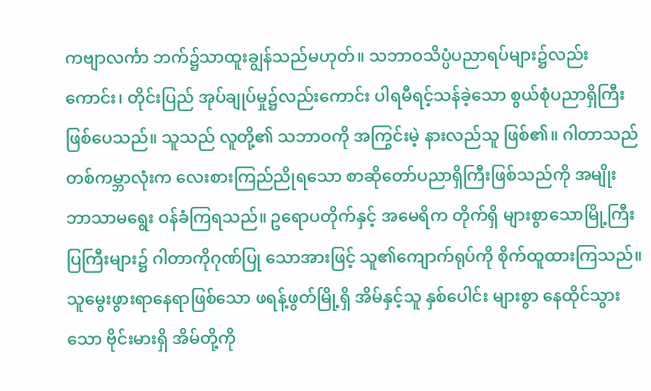ကဗျာလင်္ကာ ဘက်၌သာထူးချွန်သည်မဟုတ်။ သဘာဝသိပ္ပံပညာရပ်များ၌လည်းကောင်း၊ တိုင်းပြည် အုပ်ချုပ်မှု၌လည်းကောင်း ပါရမီရင့်သန်ခဲ့သော စွယ်စုံပညာရှိကြီး ဖြစ်ပေသည်။ သူသည် လူတို့၏ သဘာဝကို အကြွင်းမဲ့ နားလည်သူ ဖြစ်၏။ ဂါတာသည် တစ်ကမ္ဘာလုံးက လေးစားကြည်ညိုရသော စာဆိုတော်ပညာရှိကြီးဖြစ်သည်ကို အမျိုး ဘာသာမရွေး ဝန်ခံကြရသည်။ ဥရောပတိုက်နှင့် အမေရိက တိုက်ရှိ များစွာသောမြို့ကြီးပြကြီးများ၌ ဂါတာကိုဂုဏ်ပြု သောအားဖြင့် သူ၏ကျောက်ရုပ်ကို စိုက်ထူထားကြသည်။ သူမွေးဖွားရာနေရာဖြစ်သော ဖရန့်ဖွတ်မြို့ရှိ အိမ်နှင့်သူ နှစ်ပေါင်း များစွာ နေထိုင်သွားသော ဗိုင်းမားရှိ အိမ်တို့ကို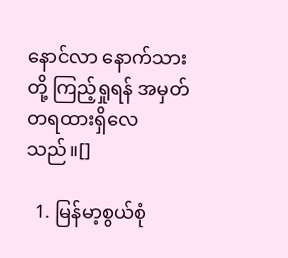နောင်လာ နောက်သားတို့ ကြည့်ရှုရန် အမှတ်တရထားရှိလေသည်။[]

  1. မြန်မာ့စွယ်စုံ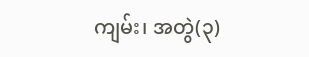ကျမ်း၊ အတွဲ(၃)